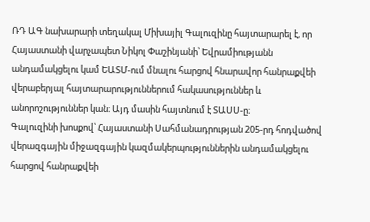ՌԴ ԱԳ նախարարի տեղակալ Միխայիլ Գալուզինը հայտարարել է, որ Հայաստանի վարչապետ Նիկոլ Փաշինյանի՝ Եվրամիությանն անդամակցելու կամ ԵԱՏՄ-ում մնալու հարցով հնարավոր հանրաքվեի վերաբերյալ հայտարարություններում հակասություններ և անորոշություններ կան։ Այդ մասին հայտնում է ՏԱՍՍ-ը։
Գալուզինի խոսքով՝ Հայաստանի Սահմանադրության 205-րդ հոդվածով վերազգային միջազգային կազմակերպություններին անդամակցելու հարցով հանրաքվեի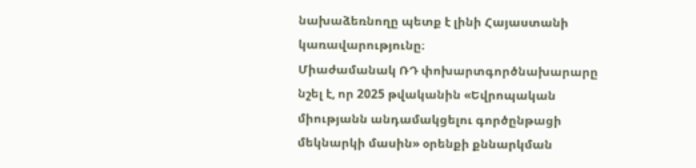նախաձեռնողը պետք է լինի Հայաստանի կառավարությունը։
Միաժամանակ ՌԴ փոխարտգործնախարարը նշել է, որ 2025 թվականին «Եվրոպական միությանն անդամակցելու գործընթացի մեկնարկի մասին» օրենքի քննարկման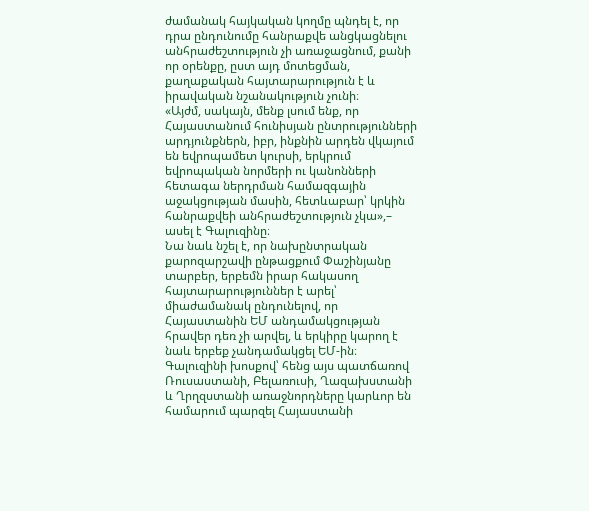ժամանակ հայկական կողմը պնդել է, որ դրա ընդունումը հանրաքվե անցկացնելու անհրաժեշտություն չի առաջացնում, քանի որ օրենքը, ըստ այդ մոտեցման, քաղաքական հայտարարություն է և իրավական նշանակություն չունի։
«Այժմ, սակայն, մենք լսում ենք, որ Հայաստանում հունիսյան ընտրությունների արդյունքներն, իբր, ինքնին արդեն վկայում են եվրոպամետ կուրսի, երկրում եվրոպական նորմերի ու կանոնների հետագա ներդրման համազգային աջակցության մասին, հետևաբար՝ կրկին հանրաքվեի անհրաժեշտություն չկա»,– ասել է Գալուզինը։
Նա նաև նշել է, որ նախընտրական քարոզարշավի ընթացքում Փաշինյանը տարբեր, երբեմն իրար հակասող հայտարարություններ է արել՝ միաժամանակ ընդունելով, որ Հայաստանին ԵՄ անդամակցության հրավեր դեռ չի արվել, և երկիրը կարող է նաև երբեք չանդամակցել ԵՄ-ին։
Գալուզինի խոսքով՝ հենց այս պատճառով Ռուսաստանի, Բելառուսի, Ղազախստանի և Ղրղզստանի առաջնորդները կարևոր են համարում պարզել Հայաստանի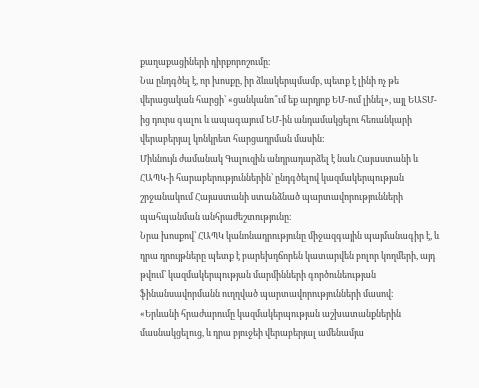քաղաքացիների դիրքորոշումը։
Նա ընդգծել է, որ խոսքը, իր ձևակերպմամբ, պետք է լինի ոչ թե վերացական հարցի՝ «ցանկանո՞ւմ եք արդյոք ԵՄ-ում լինել», այլ ԵԱՏՄ-ից դուրս գալու և ապագայում ԵՄ-ին անդամակցելու հեռանկարի վերաբերյալ կոնկրետ հարցադրման մասին։
Միևնույն ժամանակ Գալուզին անդրադարձել է նաև Հայաստանի և ՀԱՊԿ-ի հարաբերություններին՝ ընդգծելով կազմակերպության շրջանակում Հայաստանի ստանձնած պարտավորությունների պահպանման անհրաժեշտությունը։
Նրա խոսքով՝ ՀԱՊԿ կանոնադրությունը միջազգային պայմանագիր է, և դրա դրույթները պետք է բարեխղճորեն կատարվեն բոլոր կողմերի, այդ թվում՝ կազմակերպության մարմինների գործունեության ֆինանսավորմանն ուղղված պարտավորությունների մասով։
«Երևանի հրաժարումը կազմակերպության աշխատանքներին մասնակցելուց, և դրա բյուջեի վերաբերյալ ամենամյա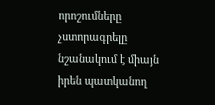որոշումները չստորագրելը նշանակում է միայն իրեն պատկանող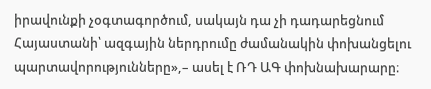իրավունքի չօգտագործում, սակայն դա չի դադարեցնում Հայաստանի՝ ազգային ներդրումը ժամանակին փոխանցելու պարտավորությունները»,– ասել է ՌԴ ԱԳ փոխնախարարը։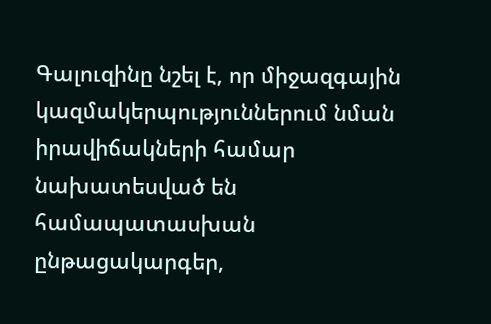Գալուզինը նշել է, որ միջազգային կազմակերպություններում նման իրավիճակների համար նախատեսված են համապատասխան ընթացակարգեր,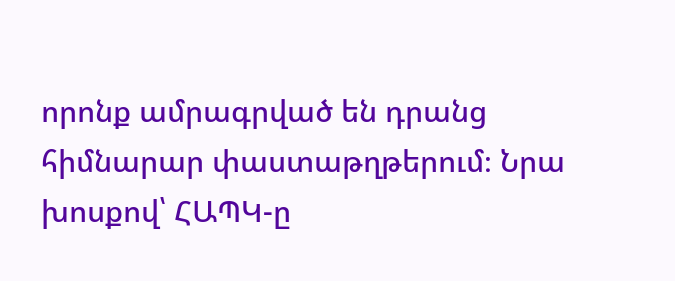որոնք ամրագրված են դրանց հիմնարար փաստաթղթերում։ Նրա խոսքով՝ ՀԱՊԿ-ը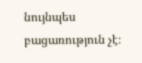նույնպես բացառություն չէ։